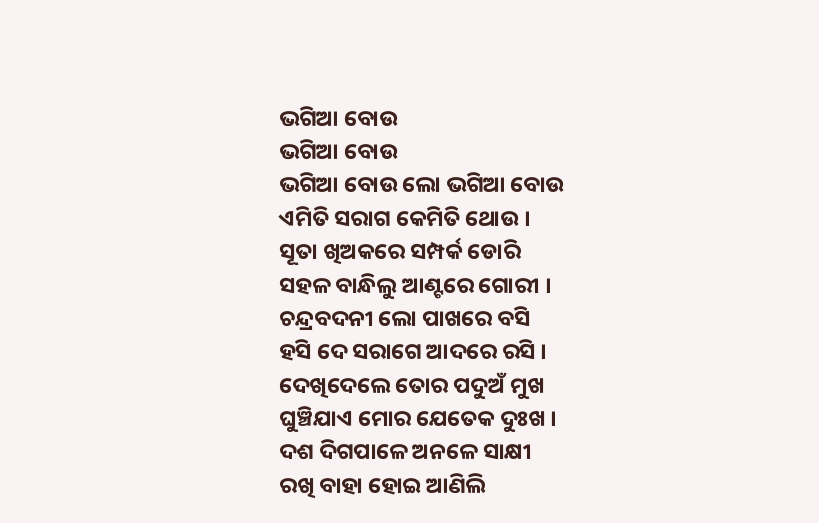ଭଗିଆ ବୋଉ
ଭଗିଆ ବୋଉ
ଭଗିଆ ବୋଉ ଲୋ ଭଗିଆ ବୋଉ
ଏମିତି ସରାଗ କେମିତି ଥୋଉ ।
ସୂତା ଖିଅକରେ ସମ୍ପର୍କ ଡୋରି
ସହଳ ବାନ୍ଧିଲୁ ଆଣ୍ଟରେ ଗୋରୀ ।
ଚନ୍ଦ୍ରବଦନୀ ଲୋ ପାଖରେ ବସି
ହସି ଦେ ସରାଗେ ଆଦରେ ରସି ।
ଦେଖିଦେଲେ ତୋର ପଦୁଅଁ ମୁଖ
ଘୁଞ୍ଚିଯାଏ ମୋର ଯେତେକ ଦୁଃଖ ।
ଦଶ ଦିଗପାଳେ ଅନଳେ ସାକ୍ଷୀ
ରଖି ବାହା ହୋଇ ଆଣିଲି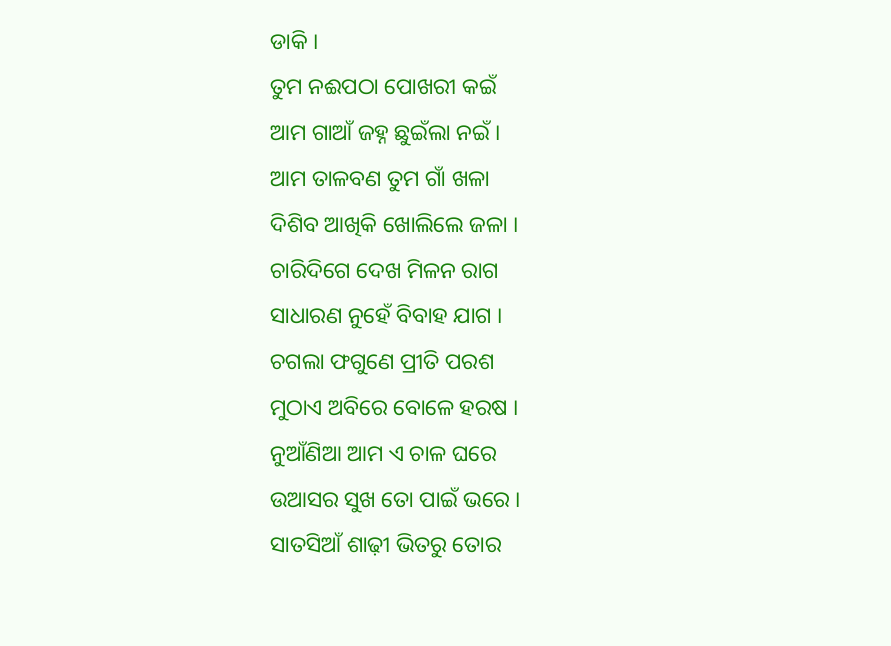ଡାକି ।
ତୁମ ନଈପଠା ପୋଖରୀ କଇଁ
ଆମ ଗାଆଁ ଜହ୍ନ ଛୁଇଁଲା ନଇଁ ।
ଆମ ତାଳବଣ ତୁମ ଗାଁ ଖଳା
ଦିଶିବ ଆଖିକି ଖୋଲିଲେ ଜଳା ।
ଚାରିଦିଗେ ଦେଖ ମିଳନ ରାଗ
ସାଧାରଣ ନୁହେଁ ବିବାହ ଯାଗ ।
ଚଗଲା ଫଗୁଣେ ପ୍ରୀତି ପରଶ
ମୁଠାଏ ଅବିରେ ବୋଳେ ହରଷ ।
ନୁଆଁଣିଆ ଆମ ଏ ଚାଳ ଘରେ
ଉଆସର ସୁଖ ତୋ ପାଇଁ ଭରେ ।
ସାତସିଆଁ ଶାଢ଼ୀ ଭିତରୁ ତୋର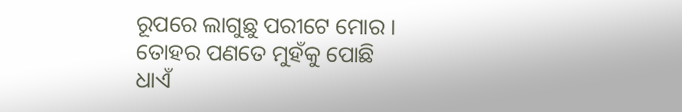ରୂପରେ ଲାଗୁଛୁ ପରୀଟେ ମୋର ।
ତୋହର ପଣତେ ମୁହଁକୁ ପୋଛି
ଧାଏଁ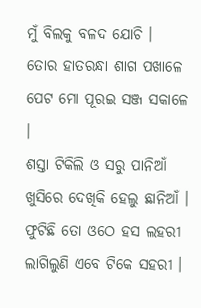ମୁଁ ବିଲକୁ ବଳଦ ଯୋଚି ।
ତୋର ହାତରନ୍ଧା ଶାଗ ପଖାଳେ
ପେଟ ମୋ ପୂରଇ ସଞ୍ଜ ସକାଳେ ।
ଶସ୍ତା ଟିକିଲି ଓ ସରୁ ପାନିଆଁ
ଖୁସିରେ ଦେଖିକି ହେଲୁ ଛାନିଆଁ ।
ଫୁଟିଛି ତୋ ଓଠେ ହସ ଲହରୀ
ଲାଗିଲୁଣି ଏବେ ଟିକେ ସହରୀ ।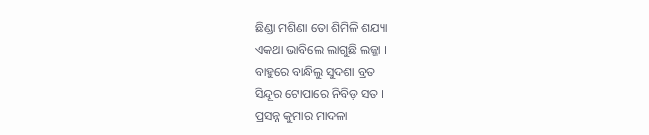ଛିଣ୍ଡା ମଶିଣା ତୋ ଶିମିଳି ଶଯ୍ୟା
ଏକଥା ଭାବିଲେ ଲାଗୁଛି ଲଜ୍ଜା ।
ବାହୁରେ ବାନ୍ଧିଲୁ ସୁଦଶା ବ୍ରତ
ସିନ୍ଦୂର ଟୋପାରେ ନିବିଡ଼ ସତ ।
ପ୍ରସନ୍ନ କୁମାର ମାଦଳା